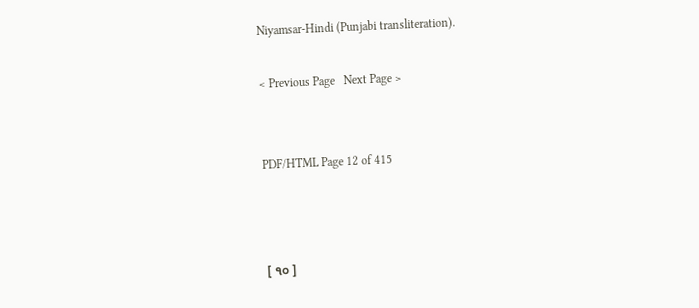Niyamsar-Hindi (Punjabi transliteration).

< Previous Page   Next Page >


PDF/HTML Page 12 of 415



[ ੧੦ ]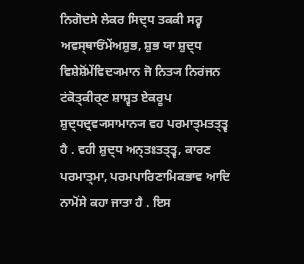ਨਿਗੋਦਸੇ ਲੇਕਰ ਸਿਦ੍ਧ ਤਕਕੀ ਸਰ੍ਵ ਅਵਸ੍ਥਾਓਂਮੇਂਅਸ਼ੁਭ, ਸ਼ੁਭ ਯਾ ਸ਼ੁਦ੍ਧ ਵਿਸ਼ੇਸ਼ੋਂਮੇਂਵਿਦ੍ਯਮਾਨ ਜੋ ਨਿਤ੍ਯ ਨਿਰਂਜਨ ਟਂਕੋਤ੍ਕੀਰ੍ਣ ਸ਼ਾਸ਼੍ਵਤ ਏਕਰੂਪ ਸ਼ੁਦ੍ਧਦ੍ਰਵ੍ਯਸਾਮਾਨ੍ਯ ਵਹ ਪਰਮਾਤ੍ਮਤਤ੍ਤ੍ਵ ਹੈ . ਵਹੀ ਸ਼ੁਦ੍ਧ ਅਨ੍ਤਃਤਤ੍ਤ੍ਵ, ਕਾਰਣ ਪਰਮਾਤ੍ਮਾ, ਪਰਮਪਾਰਿਣਾਮਿਕਭਾਵ ਆਦਿ ਨਾਮੋਂਸੇ ਕਹਾ ਜਾਤਾ ਹੈ . ਇਸ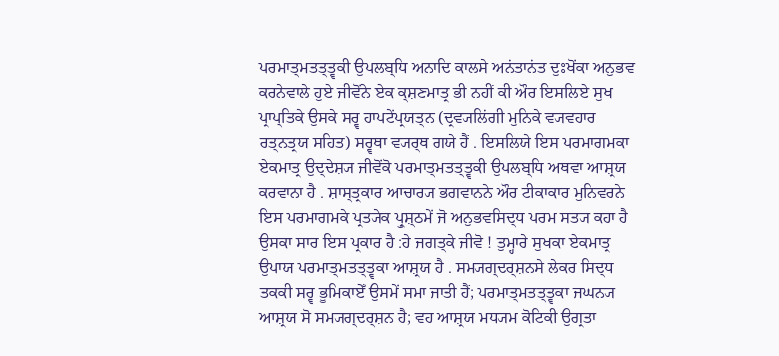ਪਰਮਾਤ੍ਮਤਤ੍ਤ੍ਵਕੀ ਉਪਲਬ੍ਧਿ ਅਨਾਦਿ ਕਾਲਸੇ ਅਨਂਤਾਨਂਤ ਦੁਃਖੋਂਕਾ ਅਨੁਭਵ ਕਰਨੇਵਾਲੇ ਹੁਏ ਜੀਵੋਂਨੇ ਏਕ ਕ੍ਸ਼ਣਮਾਤ੍ਰ ਭੀ ਨਹੀਂ ਕੀ ਔਰ ਇਸਲਿਏ ਸੁਖ ਪ੍ਰਾਪ੍ਤਿਕੇ ਉਸਕੇ ਸਰ੍ਵ ਹਾਪਟੇਂਪ੍ਰਯਤ੍ਨ (ਦ੍ਰਵ੍ਯਲਿਂਗੀ ਮੁਨਿਕੇ ਵ੍ਯਵਹਾਰ ਰਤ੍ਨਤ੍ਰਯ ਸਹਿਤ) ਸਰ੍ਵਥਾ ਵ੍ਯਰ੍ਥ ਗਯੇ ਹੈਂ . ਇਸਲਿਯੇ ਇਸ ਪਰਮਾਗਮਕਾ ਏਕਮਾਤ੍ਰ ਉਦ੍ਦੇਸ਼੍ਯ ਜੀਵੋਂਕੋ ਪਰਮਾਤ੍ਮਤਤ੍ਤ੍ਵਕੀ ਉਪਲਬ੍ਧਿ ਅਥਵਾ ਆਸ਼੍ਰਯ ਕਰਵਾਨਾ ਹੈ . ਸ਼ਾਸ੍ਤ੍ਰਕਾਰ ਆਚਾਰ੍ਯ ਭਗਵਾਨਨੇ ਔਰ ਟੀਕਾਕਾਰ ਮੁਨਿਵਰਨੇ ਇਸ ਪਰਮਾਗਮਕੇ ਪ੍ਰਤ੍ਯੇਕ ਪ੍ਰੁਸ਼੍ਠਮੇਂ ਜੋ ਅਨੁਭਵਸਿਦ੍ਧ ਪਰਮ ਸਤ੍ਯ ਕਹਾ ਹੈ ਉਸਕਾ ਸਾਰ ਇਸ ਪ੍ਰਕਾਰ ਹੈ :ਹੇ ਜਗਤ੍ਕੇ ਜੀਵੋ ! ਤੁਮ੍ਹਾਰੇ ਸੁਖਕਾ ਏਕਮਾਤ੍ਰ ਉਪਾਯ ਪਰਮਾਤ੍ਮਤਤ੍ਤ੍ਵਕਾ ਆਸ਼੍ਰਯ ਹੈ . ਸਮ੍ਯਗ੍ਦਰ੍ਸ਼ਨਸੇ ਲੇਕਰ ਸਿਦ੍ਧ ਤਕਕੀ ਸਰ੍ਵ ਭੂਮਿਕਾਏਁ ਉਸਮੇਂ ਸਮਾ ਜਾਤੀ ਹੈਂ; ਪਰਮਾਤ੍ਮਤਤ੍ਤ੍ਵਕਾ ਜਘਨ੍ਯ ਆਸ਼੍ਰਯ ਸੋ ਸਮ੍ਯਗ੍ਦਰ੍ਸ਼ਨ ਹੈ; ਵਹ ਆਸ਼੍ਰਯ ਮਧ੍ਯਮ ਕੋਟਿਕੀ ਉਗ੍ਰਤਾ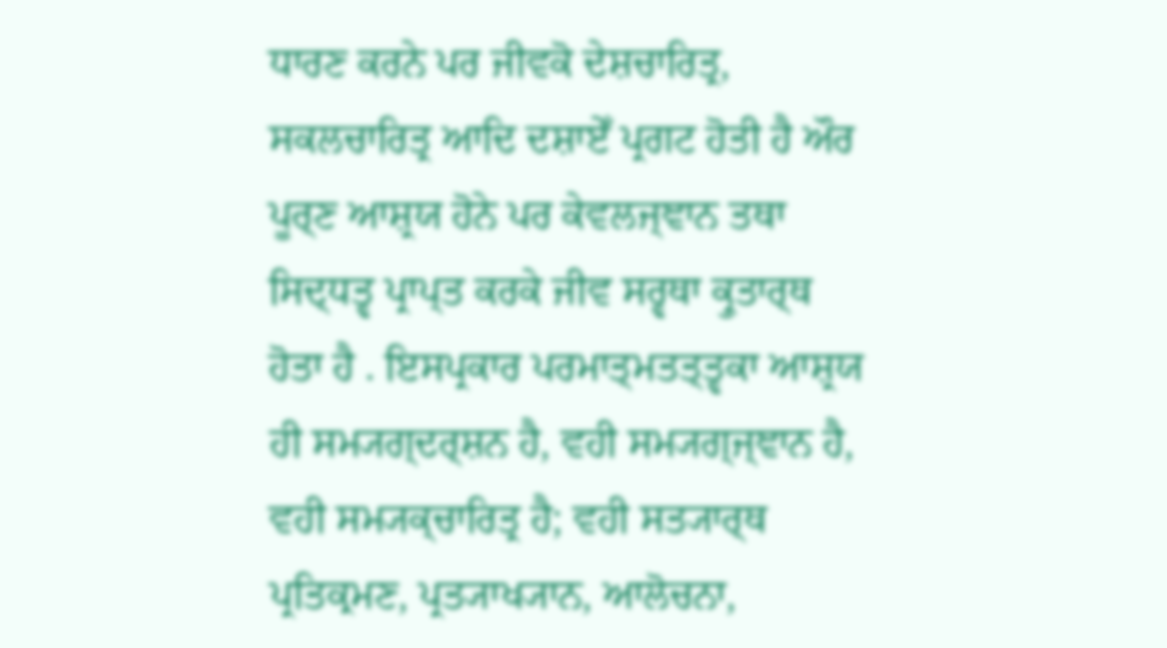ਧਾਰਣ ਕਰਨੇ ਪਰ ਜੀਵਕੋ ਦੇਸ਼ਚਾਰਿਤ੍ਰ, ਸਕਲਚਾਰਿਤ੍ਰ ਆਦਿ ਦਸ਼ਾਏਁ ਪ੍ਰਗਟ ਹੋਤੀ ਹੈ ਔਰ ਪੂਰ੍ਣ ਆਸ਼੍ਰਯ ਹੋਨੇ ਪਰ ਕੇਵਲਜ੍ਞਾਨ ਤਥਾ ਸਿਦ੍ਧਤ੍ਵ ਪ੍ਰਾਪ੍ਤ ਕਰਕੇ ਜੀਵ ਸਰ੍ਵਥਾ ਕ੍ਰੁਤਾਰ੍ਥ ਹੋਤਾ ਹੈ . ਇਸਪ੍ਰਕਾਰ ਪਰਮਾਤ੍ਮਤਤ੍ਤ੍ਵਕਾ ਆਸ਼੍ਰਯ ਹੀ ਸਮ੍ਯਗ੍ਦਰ੍ਸ਼ਨ ਹੈ, ਵਹੀ ਸਮ੍ਯਗ੍ਜ੍ਞਾਨ ਹੈ, ਵਹੀ ਸਮ੍ਯਕ੍ਚਾਰਿਤ੍ਰ ਹੈ; ਵਹੀ ਸਤ੍ਯਾਰ੍ਥ ਪ੍ਰਤਿਕ੍ਰਮਣ, ਪ੍ਰਤ੍ਯਾਖ੍ਯਾਨ, ਆਲੋਚਨਾ,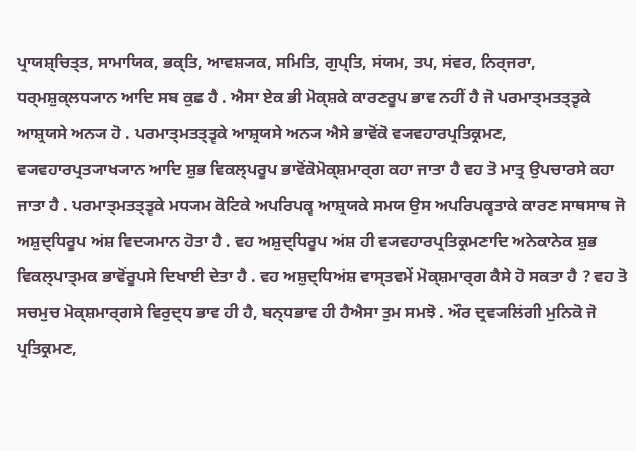ਪ੍ਰਾਯਸ਼੍ਚਿਤ੍ਤ, ਸਾਮਾਯਿਕ, ਭਕ੍ਤਿ, ਆਵਸ਼੍ਯਕ, ਸਮਿਤਿ, ਗੁਪ੍ਤਿ, ਸਂਯਮ, ਤਪ, ਸਂਵਰ, ਨਿਰ੍ਜਰਾ, ਧਰ੍ਮਸ਼ੁਕ੍ਲਧ੍ਯਾਨ ਆਦਿ ਸਬ ਕੁਛ ਹੈ . ਐਸਾ ਏਕ ਭੀ ਮੋਕ੍ਸ਼ਕੇ ਕਾਰਣਰੂਪ ਭਾਵ ਨਹੀਂ ਹੈ ਜੋ ਪਰਮਾਤ੍ਮਤਤ੍ਤ੍ਵਕੇ ਆਸ਼੍ਰਯਸੇ ਅਨ੍ਯ ਹੋ . ਪਰਮਾਤ੍ਮਤਤ੍ਤ੍ਵਕੇ ਆਸ਼੍ਰਯਸੇ ਅਨ੍ਯ ਐਸੇ ਭਾਵੋਂਕੋ ਵ੍ਯਵਹਾਰਪ੍ਰਤਿਕ੍ਰਮਣ, ਵ੍ਯਵਹਾਰਪ੍ਰਤ੍ਯਾਖ੍ਯਾਨ ਆਦਿ ਸ਼ੁਭ ਵਿਕਲ੍ਪਰੂਪ ਭਾਵੋਂਕੋਮੋਕ੍ਸ਼ਮਾਰ੍ਗ ਕਹਾ ਜਾਤਾ ਹੈ ਵਹ ਤੋ ਮਾਤ੍ਰ ਉਪਚਾਰਸੇ ਕਹਾ ਜਾਤਾ ਹੈ . ਪਰਮਾਤ੍ਮਤਤ੍ਤ੍ਵਕੇ ਮਧ੍ਯਮ ਕੋਟਿਕੇ ਅਪਰਿਪਕ੍ਵ ਆਸ਼੍ਰਯਕੇ ਸਮਯ ਉਸ ਅਪਰਿਪਕ੍ਵਤਾਕੇ ਕਾਰਣ ਸਾਥਸਾਥ ਜੋ ਅਸ਼ੁਦ੍ਧਿਰੂਪ ਅਂਸ਼ ਵਿਦ੍ਯਮਾਨ ਹੋਤਾ ਹੈ . ਵਹ ਅਸ਼ੁਦ੍ਧਿਰੂਪ ਅਂਸ਼ ਹੀ ਵ੍ਯਵਹਾਰਪ੍ਰਤਿਕ੍ਰਮਣਾਦਿ ਅਨੇਕਾਨੇਕ ਸ਼ੁਭ ਵਿਕਲ੍ਪਾਤ੍ਮਕ ਭਾਵੋਂਰੂਪਸੇ ਦਿਖਾਈ ਦੇਤਾ ਹੈ . ਵਹ ਅਸ਼ੁਦ੍ਧਿਅਂਸ਼ ਵਾਸ੍ਤਵਮੇਂ ਮੋਕ੍ਸ਼ਮਾਰ੍ਗ ਕੈਸੇ ਹੋ ਸਕਤਾ ਹੈ ? ਵਹ ਤੋ ਸਚਮੁਚ ਮੋਕ੍ਸ਼ਮਾਰ੍ਗਸੇ ਵਿਰੁਦ੍ਧ ਭਾਵ ਹੀ ਹੈ, ਬਨ੍ਧਭਾਵ ਹੀ ਹੈਐਸਾ ਤੁਮ ਸਮਝੋ . ਔਰ ਦ੍ਰਵ੍ਯਲਿਂਗੀ ਮੁਨਿਕੋ ਜੋ ਪ੍ਰਤਿਕ੍ਰਮਣ,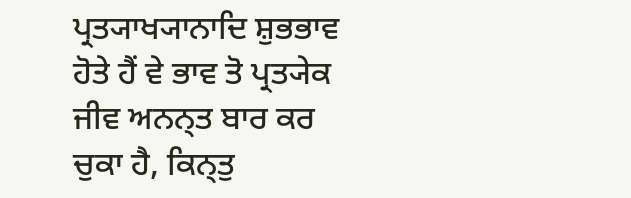ਪ੍ਰਤ੍ਯਾਖ੍ਯਾਨਾਦਿ ਸ਼ੁਭਭਾਵ ਹੋਤੇ ਹੈਂ ਵੇ ਭਾਵ ਤੋ ਪ੍ਰਤ੍ਯੇਕ ਜੀਵ ਅਨਨ੍ਤ ਬਾਰ ਕਰ ਚੁਕਾ ਹੈ, ਕਿਨ੍ਤੁ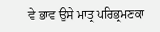ਵੇ ਭਾਵ ਉਸੇ ਮਾਤ੍ਰ ਪਰਿਭ੍ਰਮਣਕਾ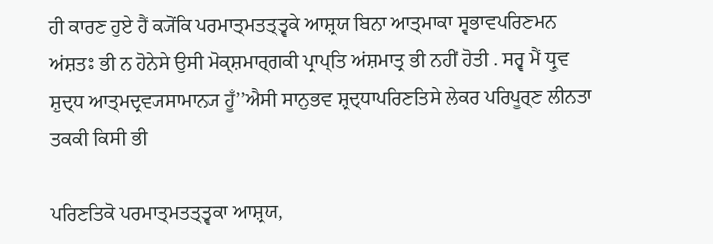ਹੀ ਕਾਰਣ ਹੁਏ ਹੈਂ ਕ੍ਯੋਂਕਿ ਪਰਮਾਤ੍ਮਤਤ੍ਤ੍ਵਕੇ ਆਸ਼੍ਰਯ ਬਿਨਾ ਆਤ੍ਮਾਕਾ ਸ੍ਵਭਾਵਪਰਿਣਮਨ ਅਂਸ਼ਤਃ ਭੀ ਨ ਹੋਨੇਸੇ ਉਸੀ ਮੋਕ੍ਸ਼ਮਾਰ੍ਗਕੀ ਪ੍ਰਾਪ੍ਤਿ ਅਂਸ਼ਮਾਤ੍ਰ ਭੀ ਨਹੀਂ ਹੋਤੀ . ਸਰ੍ਵ ਮੈਂ ਧ੍ਰੁਵ ਸ਼ੁਦ੍ਧ ਆਤ੍ਮਦ੍ਰਵ੍ਯਸਾਮਾਨ੍ਯ ਹੂਁ’’ਐਸੀ ਸਾਨੁਭਵ ਸ਼੍ਰਦ੍ਧਾਪਰਿਣਤਿਸੇ ਲੇਕਰ ਪਰਿਪੂਰ੍ਣ ਲੀਨਤਾ ਤਕਕੀ ਕਿਸੀ ਭੀ

ਪਰਿਣਤਿਕੋ ਪਰਮਾਤ੍ਮਤਤ੍ਤ੍ਵਕਾ ਆਸ਼੍ਰਯ,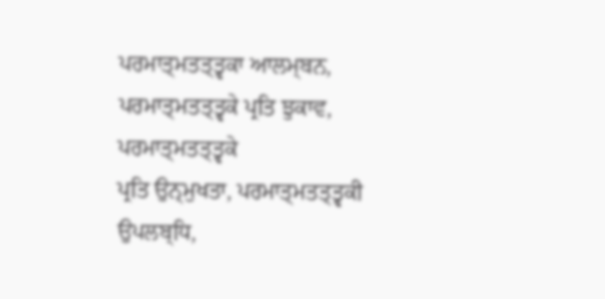ਪਰਮਾਤ੍ਮਤਤ੍ਤ੍ਵਕਾ ਆਲਮ੍ਬਨ, ਪਰਮਾਤ੍ਮਤਤ੍ਤ੍ਵਕੇ ਪ੍ਰਤਿ ਝੁਕਾਵ, ਪਰਮਾਤ੍ਮਤਤ੍ਤ੍ਵਕੇ
ਪ੍ਰਤਿ ਉਨ੍ਮੁਖਤਾ, ਪਰਮਾਤ੍ਮਤਤ੍ਤ੍ਵਕੀ ਉਪਲਬ੍ਧਿ,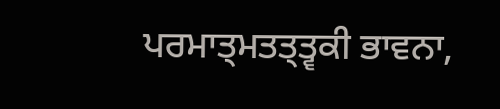ਪਰਮਾਤ੍ਮਤਤ੍ਤ੍ਵਕੀ ਭਾਵਨਾ,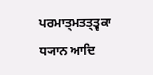ਪਰਮਾਤ੍ਮਤਤ੍ਤ੍ਵਕਾ ਧ੍ਯਾਨ ਆਦਿ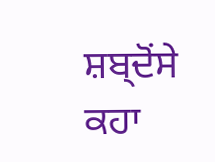ਸ਼ਬ੍ਦੋਂਸੇ ਕਹਾ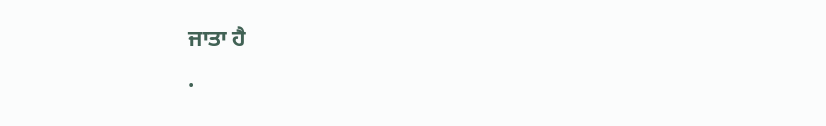ਜਾਤਾ ਹੈ
.